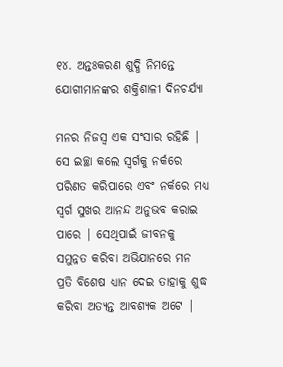୧୪. ଅନ୍ତଃକରଣ ଶୁଦ୍ଧି ନିମନ୍ତେ ଯୋଗୀମାନଙ୍କର ଶକ୍ତିଶାଳୀ ଦିନଚର୍ଯ୍ୟା

ମନର ନିଜସ୍ବ ଏକ ସଂସାର ରହିଛି | ସେ ଇଚ୍ଛା କଲେ ସ୍ବର୍ଗକୁ ନର୍କରେ ପରିଣତ କରିପାରେ ଏବଂ ନର୍କରେ ମଧ୍ୟ ସ୍ବର୍ଗ ସୁଖର ଆନନ୍ଦ ଅନୁଭବ କରାଇ ପାରେ | ସେଥିପାଇଁ ଜୀବନକୁ ସମୁନ୍ନତ କରିବା ଅଭିଯାନରେ ମନ ପ୍ରତି ବିଶେଷ ଧ୍ୟାନ ଦେଇ ତାହାକୁ ଶୁଦ୍ଧ କରିବା ଅତ୍ୟନ୍ତ ଆବଶ୍ୟକ ଅଟେ |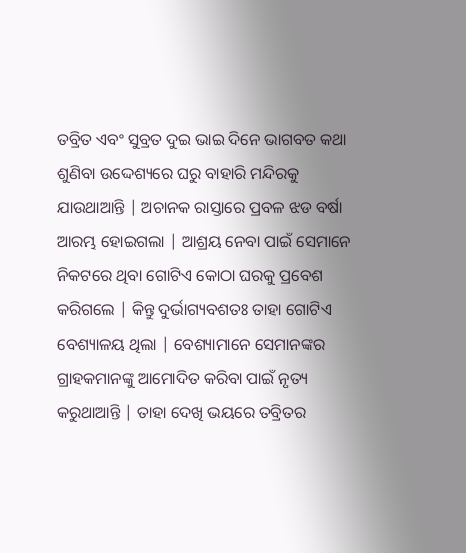ତବ୍ରିତ ଏବଂ ସୁବ୍ରତ ଦୁଇ ଭାଇ ଦିନେ ଭାଗବତ କଥା ଶୁଣିବା ଉଦ୍ଦେଶ୍ୟରେ ଘରୁ ବାହାରି ମନ୍ଦିରକୁ ଯାଉଥାଆନ୍ତି | ଅଚାନକ ରାସ୍ତାରେ ପ୍ରବଳ ଝଡ ବର୍ଷା ଆରମ୍ଭ ହୋଇଗଲା | ଆଶ୍ରୟ ନେବା ପାଇଁ ସେମାନେ ନିକଟରେ ଥିବା ଗୋଟିଏ କୋଠା ଘରକୁ ପ୍ରବେଶ କରିଗଲେ | କିନ୍ତୁ ଦୁର୍ଭାଗ୍ୟବଶତଃ ତାହା ଗୋଟିଏ ବେଶ୍ୟାଳୟ ଥିଲା | ବେଶ୍ୟାମାନେ ସେମାନଙ୍କର ଗ୍ରାହକମାନଙ୍କୁ ଆମୋଦିତ କରିବା ପାଇଁ ନୃତ୍ୟ କରୁଥାଆନ୍ତି | ତାହା ଦେଖି ଭୟରେ ତବ୍ରିତର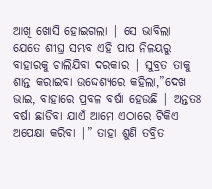ଆଖି ଖୋସି ହୋଇଗଲା | ସେ ଭାବିଲା ଯେତେ ଶୀଘ୍ର ସମ୍ଭବ ଏହି ପାପ ନିଳୟରୁ ବାହାରକୁ ଚାଲିଯିବା ଦରକାର | ସୁବ୍ରତ ତାକୁ ଶାନ୍ତ କରାଇବା ଉଦ୍ଦେଶ୍ୟରେ କହିଲା,”ଦେଖ ଭାଇ, ବାହାରେ ପ୍ରବଳ ବର୍ଷା ହେଉଛି | ଅନ୍ତତଃ ବର୍ଷା ଛାଡିବା ଯାଏଁ ଆମେ ଏଠାରେ ଟିକିଏ ଅପେକ୍ଷା କରିବା |” ତାହା ଶୁଣି ତବ୍ରିତ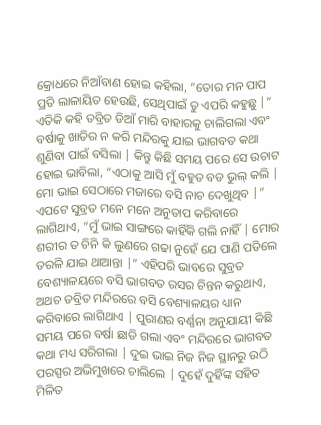କ୍ରୋଧରେ ନିଆଁବାଣ ହୋଇ କହିଲା, “ତୋର ମନ ପାପ ପ୍ରତି ଲାଳାୟିତ ହେଉଛି, ସେଥିପାଇଁ ତୁ ଏପରି କହୁଛୁ |” ଏତିକି କହି ତବ୍ରିତ ଡିଆଁ ମାରି ବାହାରକୁ ଚାଲିଗଲା ଏବଂ ବର୍ଷାକୁ ଖାତିର ନ କରି ମନ୍ଦିରକୁ ଯାଇ ଭାଗବତ କଥା ଶୁଣିବା ପାଇଁ ବସିଲା | କିନ୍ତୁ କିଛି ସମୟ ପରେ ସେ ଉଚାଟ ହୋଇ ଭାବିଲା, “ଏଠାକୁ ଆସି ମୁଁ ବହୁତ ବଡ ଭୁଲ୍ କଲି | ମୋ ଭାଇ ସେଠାରେ ମଜାରେ ବସି ନାଚ ଦେଖୁଥିବ |” ଏପଟେ ସୁବ୍ରତ ମନେ ମନେ ଅନୁତାପ କରିବାରେ ଲାଗିଥାଏ, “ମୁଁ ଭାଇ ସାଙ୍ଗରେ କାହିଁକି ଗଲି ନାହିଁ | ମୋର ଶରୀର ତ ଚିନି କି ଲୁଣରେ ଗଢା ନୁହେଁ ଯେ ପାଣି ପଡିଲେ ତରଳି ଯାଇ ଥାଆନ୍ତା |” ଏହିପରି ଭାବରେ ସୁବ୍ରତ ବେଶ୍ୟାଳୟରେ ବସି ଭାଗବତ ରସର ଚିନ୍ତନ କରୁଥାଏ, ଅଥଚ ତବ୍ରିତ ମନ୍ଦିରରେ ବସି ବେଶ୍ୟାଳୟର ଧ୍ୟାନ କରିବାରେ ଲାଗିଥାଏ | ପୁରାଣର ବର୍ଣ୍ଣନା ଅନୁଯାୟୀ କିଛି ସମୟ ପରେ ବର୍ଷା ଛାଡି ଗଲା ଏବଂ ମନ୍ଦିରରେ ଭାଗବତ କଥା ମଧ୍ୟ ସରିଗଲା | ଦୁଇ ଭାଇ ନିଜ ନିଜ ସ୍ଥାନରୁ ଉଠି ପରସ୍ପର ଅଭିମୁଖରେ ଚାଲିଲେ | ଦୁହେଁ ଦୁହିଁଙ୍କ ସହିତ ମିଳିତ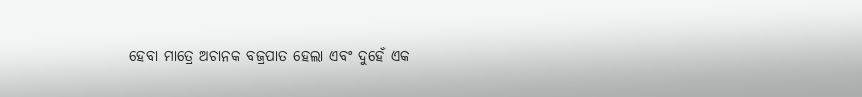ହେବା ମାତ୍ରେ ଅଚାନକ ବଜ୍ରପାତ ହେଲା ଏବଂ ଦୁହେଁ ଏକ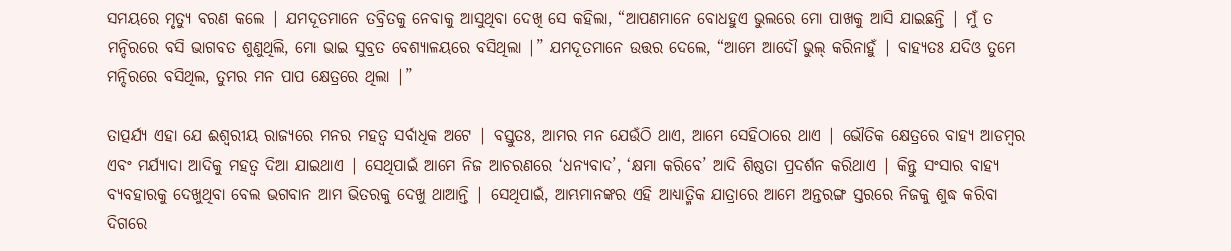ସମୟରେ ମୃତ୍ୟୁ ବରଣ କଲେ | ଯମଦୂତମାନେ ତବ୍ରିତକୁ ନେବାକୁ ଆସୁଥିବା ଦେଖି ସେ କହିଲା, “ଆପଣମାନେ ବୋଧହୁଏ ଭୁଲରେ ମୋ ପାଖକୁ ଆସି ଯାଇଛନ୍ତି | ମୁଁ ତ ମନ୍ଦିରରେ ବସି ଭାଗବତ ଶୁଣୁଥିଲି, ମୋ ଭାଇ ସୁବ୍ରତ ବେଶ୍ୟାଳୟରେ ବସିଥିଲା |” ଯମଦୂତମାନେ ଉତ୍ତର ଦେଲେ, “ଆମେ ଆଦୌ ଭୁଲ୍ କରିନାହୁଁ | ବାହ୍ୟତଃ ଯଦିଓ ତୁମେ ମନ୍ଦିରରେ ବସିଥିଲ, ତୁମର ମନ ପାପ କ୍ଷେତ୍ରରେ ଥିଲା |”

ତାତ୍ପର୍ଯ୍ୟ ଏହା ଯେ ଈଶ୍ବରୀୟ ରାଜ୍ୟରେ ମନର ମହତ୍ବ ସର୍ବାଧିକ ଅଟେ | ବସ୍ତୁତଃ, ଆମର ମନ ଯେଉଁଠି ଥାଏ, ଆମେ ସେହିଠାରେ ଥାଏ | ଭୌତିକ କ୍ଷେତ୍ରରେ ବାହ୍ୟ ଆଡମ୍ବର ଏବଂ ମର୍ଯ୍ୟାଦା ଆଦିକୁ ମହତ୍ବ ଦିଆ ଯାଇଥାଏ | ସେଥିପାଇଁ ଆମେ ନିଜ ଆଚରଣରେ ‘ଧନ୍ୟବାଦ’, ‘କ୍ଷମା କରିବେ’ ଆଦି ଶିଷ୍ଠତା ପ୍ରଦର୍ଶନ କରିଥାଏ | କିନ୍ତୁ ସଂସାର ବାହ୍ୟ ବ୍ୟବହାରକୁ ଦେଖୁଥିବା ବେଲ ଭଗବାନ ଆମ ଭିତରକୁ ଦେଖୁ ଥାଆନ୍ତି | ସେଥିପାଇଁ, ଆମ୍ଭମାନଙ୍କର ଏହି ଆଧ୍ୟାତ୍ମିକ ଯାତ୍ରାରେ ଆମେ ଅନ୍ତରଙ୍ଗ ସ୍ତରରେ ନିଜକୁ ଶୁଦ୍ଧ କରିବା ଦିଗରେ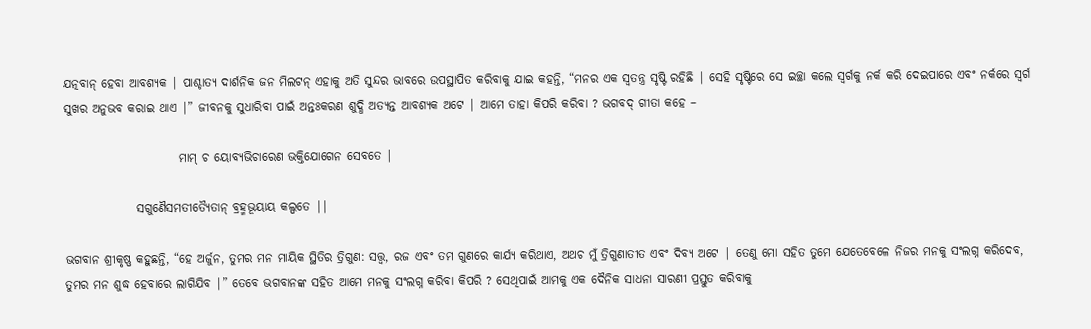ଯତ୍ନବାନ୍ ହେବା ଆବଶ୍ୟକ | ପାଶ୍ଚାତ୍ୟ ଦାର୍ଶନିକ ଜନ ମିଲଟନ୍ ଏହାକୁ ଅତି ସୁନ୍ଦର ଭାବରେ ଉପସ୍ଥାପିତ କରିବାକୁ ଯାଇ କହନ୍ତି, “ମନର ଏକ ସ୍ବତନ୍ତ୍ର ସୃଷ୍ଟି ରହିଛି | ସେହି ସୃଷ୍ଟିରେ ସେ ଇଚ୍ଛା କଲେ ସ୍ବର୍ଗକୁ ନର୍କ କରି ଦେଇପାରେ ଏବଂ ନର୍କରେ ସ୍ବର୍ଗ ସୁଖର ଅନୁଭବ କରାଇ ଥାଏ |” ଜୀବନକୁ ସୁଧାରିବା ପାଇଁ ଅନ୍ତଃକରଣ ଶୁଦ୍ଧି ଅତ୍ୟନ୍ତ ଆବଶ୍ୟକ ଅଟେ | ଆମେ ତାହା କିପରି କରିବା ? ଭଗବଦ୍ ଗୀତା କହେ –

                        ମାମ୍ ଚ ୟୋବ୍ୟଭିଚାରେଣ ଭକ୍ତିଯୋଗେନ ସେବତେ |

               ସଗୁଣୈସମତୀତ୍ୟୈତାନ୍ ବ୍ରହ୍ମଭୂୟାୟ କଲ୍ପତେ ||

ଭଗବାନ ଶ୍ରୀକୃଷ୍ଣ କହୁଛନ୍ତି, “ହେ ଅର୍ଜୁନ, ତୁମର ମନ ମାୟିକ ସ୍ଥିତିର ତ୍ରିଗୁଣ: ସତ୍ତ୍ବ, ରଜ ଏବଂ ତମ ଗୁଣରେ କାର୍ଯ୍ୟ କରିଥାଏ, ଅଥଚ ମୁଁ ତ୍ରିଗୁଣାତୀତ ଏବଂ ଦିବ୍ୟ ଅଟେ | ତେଣୁ ମୋ ସହିତ ତୁମେ ଯେତେବେଳେ ନିଜର ମନକୁ ସଂଲଗ୍ନ କରିଦେବ, ତୁମର ମନ ଶୁଦ୍ଧ ହେବାରେ ଲାଗିଯିବ |” ତେବେ ଭଗବାନଙ୍କ ସହିତ ଆମେ ମନକୁ ସଂଲଗ୍ନ କରିବା କିପରି ? ସେଥିପାଇଁ ଆମକୁ ଏକ ଦୈନିକ ସାଧନା ସାରଣୀ ପ୍ରସ୍ତୁତ କରିବାକୁ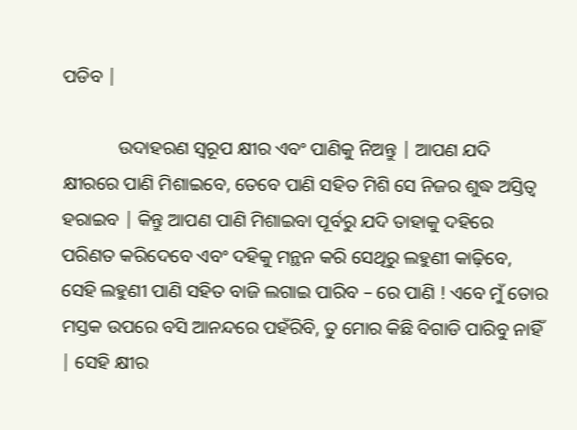ପଡିବ |

            ଉଦାହରଣ ସ୍ବରୂପ କ୍ଷୀର ଏବଂ ପାଣିକୁ ନିଅନ୍ତୁ | ଆପଣ ଯଦି କ୍ଷୀରରେ ପାଣି ମିଶାଇବେ, ତେବେ ପାଣି ସହିତ ମିଶି ସେ ନିଜର ଶୁଦ୍ଧ ଅସ୍ତିତ୍ବ ହରାଇବ | କିନ୍ତୁ ଆପଣ ପାଣି ମିଶାଇବା ପୂର୍ବରୁ ଯଦି ତାହାକୁ ଦହିରେ ପରିଣତ କରିଦେବେ ଏବଂ ଦହିକୁ ମନ୍ଥନ କରି ସେଥିରୁ ଲହୁଣୀ କାଢ଼ିବେ, ସେହି ଲହୁଣୀ ପାଣି ସହିତ ବାଜି ଲଗାଇ ପାରିବ – ରେ ପାଣି ! ଏବେ ମୁଁ ତୋର ମସ୍ତକ ଉପରେ ବସି ଆନନ୍ଦରେ ପହଁରିବି, ତୁ ମୋର କିଛି ବିଗାଡି ପାରିବୁ ନାହିଁ | ସେହି କ୍ଷୀର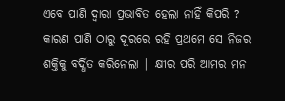ଏବେ ପାଣି ଦ୍ବାରା ପ୍ରଭାବିତ ହେଲା ନାହିଁ କିପରି ? କାରଣ ପାଣି ଠାରୁ ଦୂରରେ ରହି ପ୍ରଥମେ ସେ ନିଜର ଶକ୍ତିକୁ ବର୍ଦ୍ଧିତ କରିନେଲା | କ୍ଷୀର ପରି ଆମର ମନ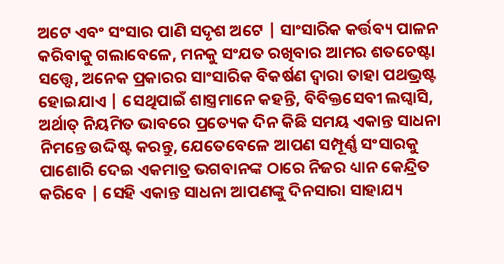ଅଟେ ଏବଂ ସଂସାର ପାଣି ସଦୃଶ ଅଟେ | ସାଂସାରିକ କର୍ତ୍ତବ୍ୟ ପାଳନ କରିବାକୁ ଗଲାବେଳେ, ମନକୁ ସଂଯତ ରଖିବାର ଆମର ଶତଚେଷ୍ଟା ସତ୍ତ୍ବେ, ଅନେକ ପ୍ରକାରର ସାଂସାରିକ ବିକର୍ଷଣ ଦ୍ବାରା ତାହା ପଥଭ୍ରଷ୍ଟ ହୋଇଯାଏ | ସେଥିପାଇଁ ଶାସ୍ତ୍ରମାନେ କହନ୍ତି, ବିବିକ୍ତସେବୀ ଲଘ୍ଵାସି, ଅର୍ଥାତ୍ ନିୟମିତ ଭାବରେ ପ୍ରତ୍ୟେକ ଦିନ କିଛି ସମୟ ଏକାନ୍ତ ସାଧନା ନିମନ୍ତେ ଉଦ୍ଦିଷ୍ଟ କରନ୍ତୁ, ଯେତେବେଳେ ଆପଣ ସମ୍ପୂର୍ଣ୍ଣ ସଂସାରକୁ ପାଶୋରି ଦେଇ ଏକମାତ୍ର ଭଗବାନଙ୍କ ଠାରେ ନିଜର ଧ୍ୟାନ କେନ୍ଦ୍ରିତ କରିବେ | ସେହି ଏକାନ୍ତ ସାଧନା ଆପଣଙ୍କୁ ଦିନସାରା ସାହାଯ୍ୟ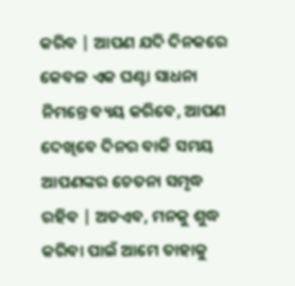କରିବ | ଆପଣ ଯଦି ଦିନକରେ କେବଳ ଏକ ଘଣ୍ଟା ସାଧନା ନିମନ୍ତେ ବ୍ୟୟ କରିବେ, ଆପଣ ଦେଖିବେ ଦିନର ବାକି ସମୟ ଆପଣଙ୍କର ଚେତନା ସମୃଦ୍ଧ ରହିବ | ଅତଏବ, ମନକୁ ଶୁଦ୍ଧ କରିବା ପାଇଁ ଆମେ ତାହାକୁ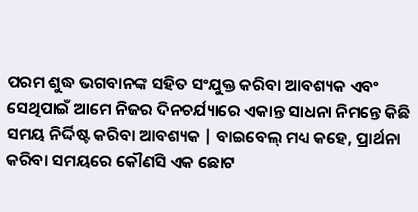ପରମ ଶୁଦ୍ଧ ଭଗବାନଙ୍କ ସହିତ ସଂଯୁକ୍ତ କରିବା ଆବଶ୍ୟକ ଏବଂ ସେଥିପାଇଁ ଆମେ ନିଜର ଦିନଚର୍ଯ୍ୟାରେ ଏକାନ୍ତ ସାଧନା ନିମନ୍ତେ କିଛି ସମୟ ନିର୍ଦ୍ଦିଷ୍ଟ କରିବା ଆବଶ୍ୟକ | ବାଇବେଲ୍ ମଧ୍ୟ କହେ, ପ୍ରାର୍ଥନା କରିବା ସମୟରେ କୌଣସି ଏକ ଛୋଟ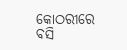କୋଠରୀରେ  ବସି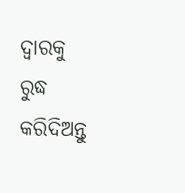ଦ୍ବାରକୁ ରୁଦ୍ଧ କରିଦିଅନ୍ତୁ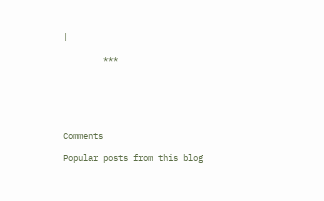|

        ***






Comments

Popular posts from this blog